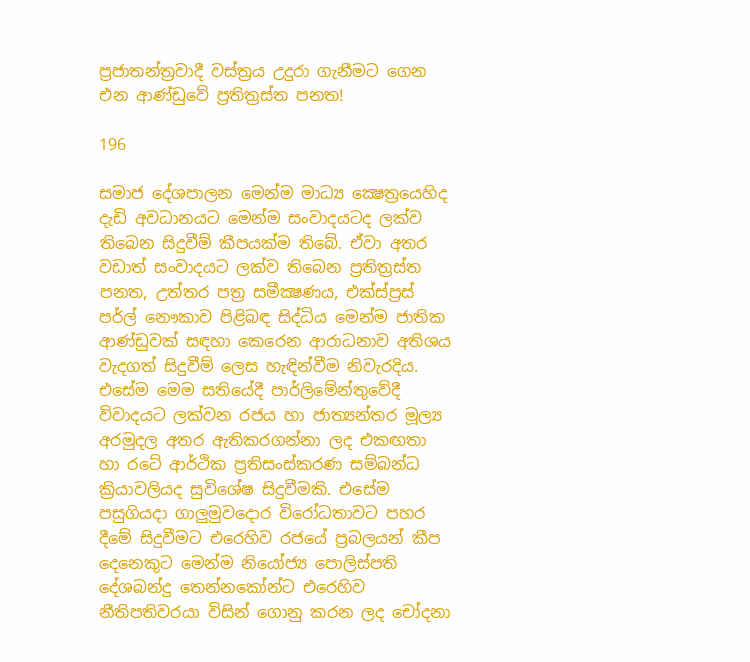ප්‍රජාතන්ත්‍රවාදී වස්ත්‍රය උදුරා ගැනීමට ගෙන එන ආණ්ඩුවේ ප්‍රතිත්‍රස්ත පනත!

196

සමාජ දේශපාලන මෙන්ම මාධ්‍ය ක්‍ෂෙත්‍රයෙහිද දැඩි අවධානයට මෙන්ම සංවාදයටද ලක්ව තිබෙන සිදුවීම් කීපයක්ම තිබේ. ඒවා අතර වඩාත් සංවාදයට ලක්ව තිබෙන ප්‍රතිත්‍රස්ත පනත, උත්තර පත්‍ර සමීක්‍ෂණය, එක්ස්ප්‍රස් පර්ල් නෞකාව පිළිබඳ සිද්ධිය මෙන්ම ජාතික ආණ්ඩුවක් සඳහා කෙරෙන ආරාධනාව අතිශය වැදගත් සිදුවීම් ලෙස හැඳින්වීම නිවැරදිය. එසේම මෙම සතියේදී පාර්ලිමේන්තුවේදී විවාදයට ලක්වන රජය හා ජාත්‍යන්තර මූල්‍ය අරමුදල අතර ඇතිකරගන්නා ලද එකඟතා හා රටේ ආර්ථික ප්‍රතිසංස්කරණ සම්බන්ධ ක්‍රියාවලියද සුවිශේෂ සිදුවීමකි. එසේම පසුගියදා ගාලුමුවදොර විරෝධතාවට පහර දීමේ සිදුවීමට එරෙහිව රජයේ ප්‍රබලයන් කීප දෙනෙකුට මෙන්ම නියෝජ්‍ය පොලිස්පති දේශබන්දු තෙන්නකෝන්ට එරෙහිව නීතිපතිවරයා විසින් ගොනු කරන ලද චෝදනා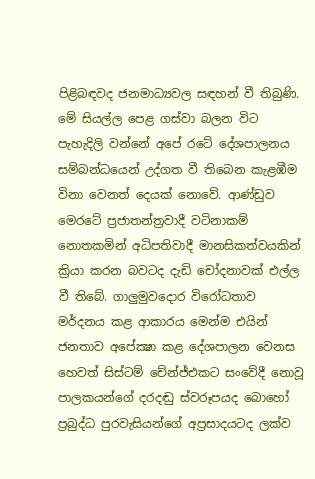පිළිබඳවද ජනමාධ්‍යවල සඳහන් වී තිබුණි. මේ සියල්ල පෙළ ගස්වා බලන විට පැහැදිලි වන්නේ අපේ රටේ දේශපාලනය සම්බන්ධයෙන් උද්ගත වී තිබෙන කැළඹීම විනා වෙනත් දෙයක් නොවේ. ආණ්ඩුව මෙරටේ ප්‍රජාතන්ත්‍රවාදී වටිනාකම් නොතකමින් අධිපතිවාදී මානසිකත්වයකින් ක්‍රියා කරන බවටද දැඩි චෝදනාවක් එල්ල වී තිබේ. ගාලුමුවදොර විරෝධතාව මර්දනය කළ ආකාරය මෙන්ම එයින් ජනතාව අපේක්‍ෂා කළ දේශපාලන වෙනස හෙවත් සිස්ටම් චේන්ජ්එකට සංවේදී නොවූ පාලකයන්ගේ දරදඬු ස්වරූපයද බොහෝ ප්‍රබුද්ධ පුරවැසියන්ගේ අප්‍රසාදයටද ලක්ව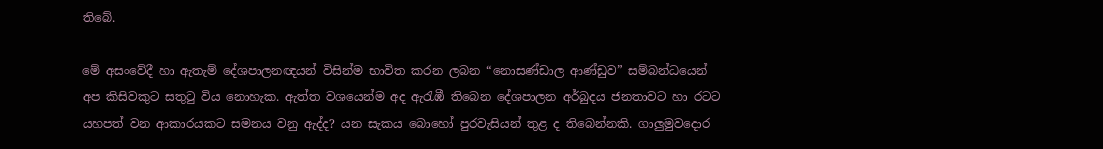තිබේ.

මේ අසංවේදී හා ඇතැම් දේශපාලනඥයන් විසින්ම භාවිත කරන ලබන “නොසණ්ඩාල ආණ්ඩුව” සම්බන්ධයෙන් අප කිසිවකුට සතුටු විය නොහැක. ඇත්ත වශයෙන්ම අද ඇරැඹී තිබෙන දේශපාලන අර්බුදය ජනතාවට හා රටට යහපත් වන ආකාරයකට සමනය වනු ඇද්ද? යන සැකය බොහෝ පුරවැසියන් තුළ ද තිබෙන්නකි. ගාලුමුවදොර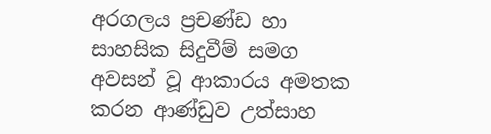අරගලය ප්‍රචණ්ඩ හා සාහසික සිදුවීම් සමග අවසන් වූ ආකාරය අමතක කරන ආණ්ඩුව උත්සාහ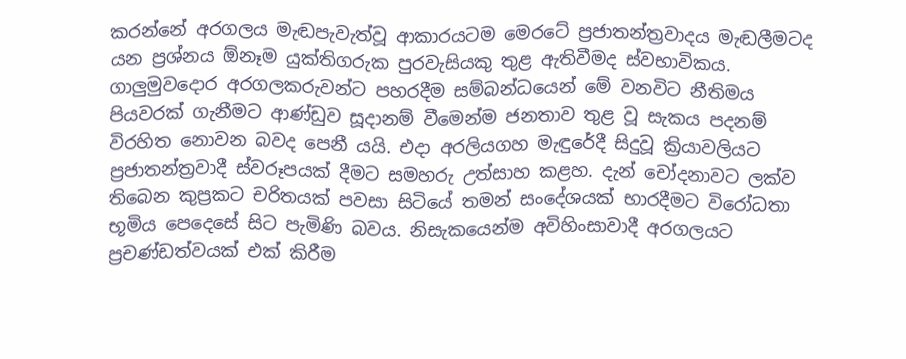කරන්නේ අරගලය මැඬපැවැත්වූ ආකාරයටම මෙරටේ ප්‍රජාතන්ත්‍රවාදය මැඬලීමටද යන ප්‍රශ්නය ඕනෑම යුක්තිගරුක පුරවැසියකු තුළ ඇතිවීමද ස්වභාවිකය. ගාලුමුවදොර අරගලකරුවන්ට පහරදීම සම්බන්ධයෙන් මේ වනවිට නීතිමය පියවරක් ගැනීමට ආණ්ඩුව සූදානම් වීමෙන්ම ජනතාව තුළ වූ සැකය පදනම් විරහිත නොවන බවද පෙනී යයි. එදා අරලියගහ මැඳුරේදී සිදුවූ ක්‍රියාවලියට ප්‍රජාතන්ත්‍රවාදී ස්වරූපයක් දීමට සමහරු උත්සාහ කළහ. දැන් චෝදනාවට ලක්ව තිබෙන කුප්‍රකට චරිතයක් පවසා සිටියේ තමන් සංදේශයක් භාරදීමට විරෝධතා භූමිය පෙදෙසේ සිට පැමිණි බවය. නිසැකයෙන්ම අවිහිංසාවාදී අරගලයට ප්‍රචණ්ඩත්වයක් එක් කිරීම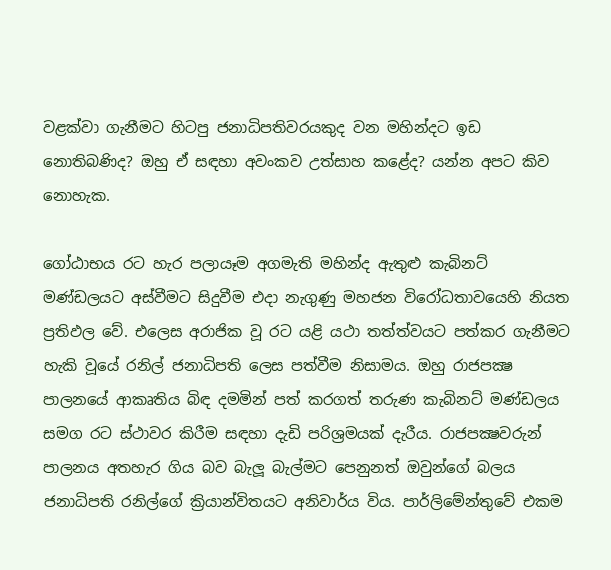වළක්වා ගැනීමට හිටපු ජනාධිපතිවරයකුද වන මහින්දට ඉඩ නොතිබණිද? ඔහු ඒ සඳහා අවංකව උත්සාහ කළේද? යන්න අපට කිව නොහැක.

ගෝඨාභය රට හැර පලායෑම අගමැති මහින්ද ඇතුළු කැබිනට් මණ්ඩලයට අස්වීමට සිදුවීම එදා නැගුණු මහජන විරෝධතාවයෙහි නියත ප්‍රතිඵල වේ. එලෙස අරාජික වූ රට යළි යථා තත්ත්වයට පත්කර ගැනීමට හැකි වූයේ රනිල් ජනාධිපති ලෙස පත්වීම නිසාමය. ඔහු රාජපක්‍ෂ පාලනයේ ආකෘතිය බිඳ දමමින් පත් කරගත් තරුණ කැබිනට් මණ්ඩලය සමග රට ස්ථාවර කිරීම සඳහා දැඩි පරිශ්‍රමයක් දැරීය. රාජපක්‍ෂවරුන් පාලනය අතහැර ගිය බව බැලූ බැල්මට පෙනුනත් ඔවුන්ගේ බලය ජනාධිපති රනිල්ගේ ක්‍රියාන්විතයට අනිවාර්ය විය. පාර්ලිමේන්තුවේ එකම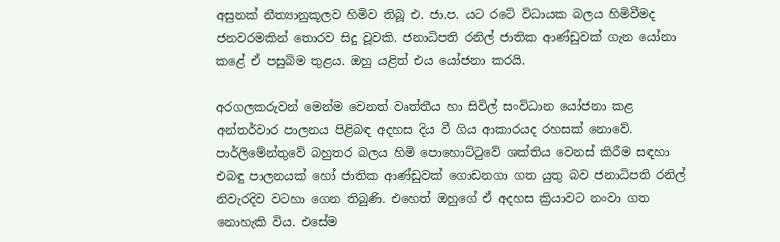අසුනක් නීත්‍යානුකූලව හිමිව තිබූ එ. ජා.ප. යට රටේ විධායක බලය හිමිවීමද ජනවරමකින් තොරව සිදු වූවකි. ජනාධිපති රනිල් ජාතික ආණ්ඩුවක් ගැන යෝනා කළේ ඒ පසුබිම තුළය. ඔහු යළිත් එය යෝජනා කරයි.

අරගලකරුවන් මෙන්ම වෙනත් වෘත්තීය හා සිවිල් සංවිධාන යෝජනා කළ අන්තර්වාර පාලනය පිළිබඳ අදහස දිය වී ගිය ආකාරයද රහසක් නොවේ. පාර්ලිමේන්තුවේ බහුතර බලය හිමි පොහොට්ටුවේ ශක්තිය වෙනස් කිරීම සඳහා එබඳු පාලනයක් හෝ ජාතික ආණ්ඩුවක් ගොඩනගා ගත යුතු බව ජනාධිපති රනිල් නිවැරදිව වටහා ගෙන තිබුණි. එහෙත් ඔහුගේ ඒ අදහස ක්‍රියාවට නංවා ගත නොහැකි විය. එසේම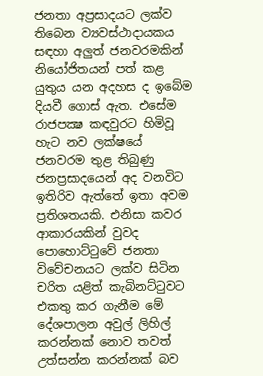ජනතා අප්‍රසාදයට ලක්ව තිබෙන ව්‍යවස්ථාදායකය සඳහා අලුත් ජනවරමකින් නියෝජිතයන් පත් කළ යුතුය යන අදහස ද ඉබේම දියවී ගොස් ඇත. එසේම රාජපක්‍ෂ කඳවුරට හිමිවූ හැට නව ලක්ෂයේ ජනවරම තුළ තිබුණු ජනප්‍රසාදයෙන් අද වනවිට ඉතිරිව ඇත්තේ ඉතා අවම ප්‍රතිශතයකි. එනිසා කවර ආකාරයකින් වුවද පොහොට්ටුවේ ජනතා විවේචනයට ලක්ව සිටින චරිත යළිත් කැබිනට්ටුවට එකතු කර ගැනීම මේ දේශපාලන අවුල් ලිහිල් කරන්නක් නොව තවත් උත්සන්න කරන්නක් බව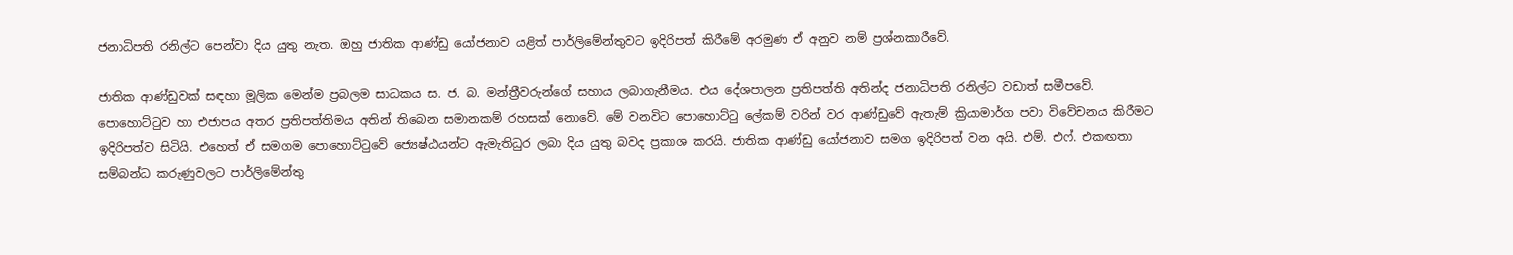ජනාධිපති රනිල්ට පෙන්වා දිය යුතු නැත. ඔහු ජාතික ආණ්ඩු යෝජනාව යළිත් පාර්ලිමේන්තුවට ඉදිරිපත් කිරීමේ අරමුණ ඒ අනුව නම් ප්‍රශ්නකාරීවේ.

ජාතික ආණ්ඩුවක් සඳහා මූලික මෙන්ම ප්‍රබලම සාධකය ස. ජ. බ. මන්ත්‍රීවරුන්ගේ සහාය ලබාගැනීමය. එය දේශපාලන ප්‍රතිපත්ති අතින්ද ජනාධිපති රනිල්ට වඩාත් සමීපවේ. පොහොට්ටුව හා එජාපය අතර ප්‍රතිපත්තිමය අතින් තිබෙන සමානකම් රහසක් නොවේ. මේ වනවිට පොහොට්ටු ලේකම් වරින් වර ආණ්ඩුවේ ඇතැම් ක්‍රියාමාර්ග පවා විවේචනය කිරීමට ඉදිරිපත්ව සිටියි. එහෙත් ඒ සමගම පොහොට්ටුවේ ජ්‍යෙෂ්ඨයන්ට ඇමැතිධුර ලබා දිය යුතු බවද ප්‍රකාශ කරයි. ජාතික ආණ්ඩු යෝජනාව සමග ඉදිරිපත් වන අයි. එම්. එෆ්. එකඟතා සම්බන්ධ කරුණුවලට පාර්ලිමේන්තු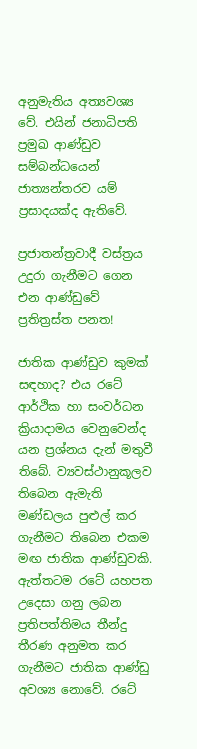අනුමැතිය අත්‍යවශ්‍ය වේ. එයින් ජනාධිපති ප්‍රමුඛ ආණ්ඩුව සම්බන්ධයෙන් ජාත්‍යන්තරව යම් ප්‍රසාදයක්ද ඇතිවේ.

ප්‍රජාතන්ත්‍රවාදී වස්ත්‍රය උදුරා ගැනීමට ගෙන එන ආණ්ඩුවේ ප්‍රතිත්‍රස්ත පනත!

ජාතික ආණ්ඩුව කුමක් සඳහාද? එය රටේ ආර්ථික හා සංවර්ධන ක්‍රියාදාමය වෙනුවෙන්ද යන ප්‍රශ්නය දැන් මතුවී තිබේ. ව්‍යවස්ථානුකූලව තිබෙන ඇමැති මණ්ඩලය පුළුල් කර ගැනීමට තිබෙන එකම මඟ ජාතික ආණ්ඩුවකි. ඇත්තටම රටේ යහපත උදෙසා ගනු ලබන ප්‍රතිපත්තිමය තීන්දු තීරණ අනුමත කර ගැනීමට ජාතික ආණ්ඩු අවශ්‍ය නොවේ. රටේ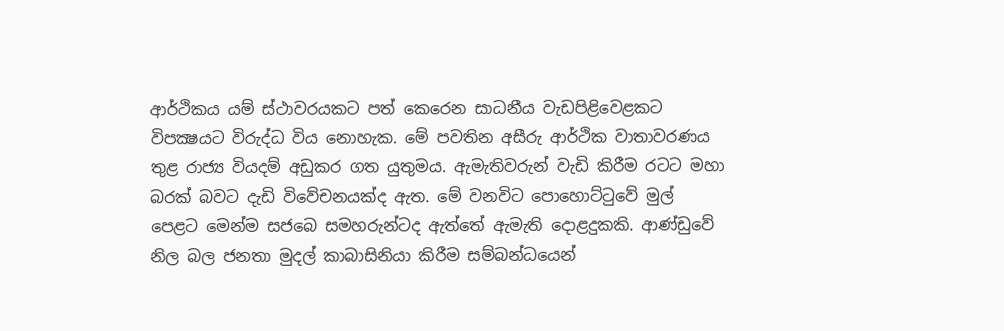ආර්ථිකය යම් ස්ථාවරයකට පත් කෙරෙන සාධනීය වැඩපිළිවෙළකට විපක්‍ෂයට විරුද්ධ විය නොහැක. මේ පවතින අසීරු ආර්ථික වාතාවරණය තුළ රාජ්‍ය වියදම් අඩුකර ගත යුතුමය. ඇමැතිවරුන් වැඩි කිරීම රටට මහා බරක් බවට දැඩි විවේචනයක්ද ඇත. මේ වනවිට පොහොට්ටුවේ මුල් පෙළට මෙන්ම සජබෙ සමහරුන්ටද ඇත්තේ ඇමැති දොළදුකකි. ආණ්ඩුවේ නිල බල ජනතා මුදල් කාබාසිනියා කිරීම සම්බන්ධයෙන්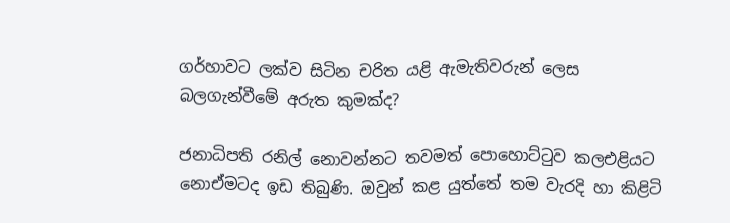ගර්හාවට ලක්ව සිටින චරිත යළි ඇමැතිවරුන් ලෙස බලගැන්වීමේ අරුත කුමක්ද?

ජනාධිපති රනිල් නොවන්නට තවමත් පොහොට්ටුව කලඑළියට නොඒමටද ඉඩ තිබුණි. ඔවුන් කළ යුත්තේ තම වැරදි හා කිළිටි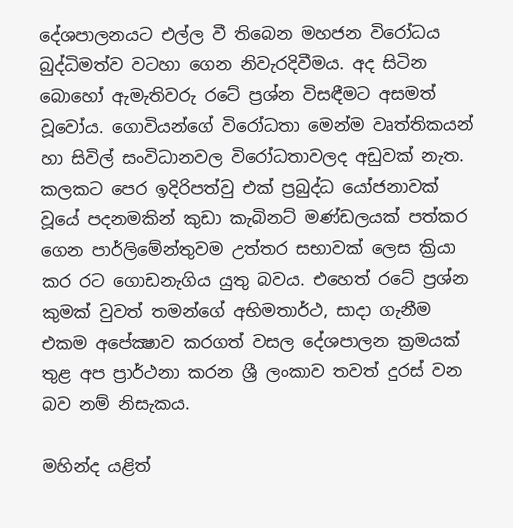දේශපාලනයට එල්ල වී තිබෙන මහජන විරෝධය බුද්ධිමත්ව වටහා ගෙන නිවැරදිවීමය. අද සිටින බොහෝ ඇමැතිවරු රටේ ප්‍රශ්න විසඳීමට අසමත් වූවෝය. ගොවියන්ගේ විරෝධතා මෙන්ම වෘත්තිකයන් හා සිවිල් සංවිධානවල විරෝධතාවලද අඩුවක් නැත. කලකට පෙර ඉදිරිපත්වු එක් ප්‍රබුද්ධ යෝජනාවක් වූයේ පදනමකින් කුඩා කැබිනට් මණ්ඩලයක් පත්කර ගෙන පාර්ලිමේන්තුවම උත්තර සභාවක් ලෙස ක්‍රියා කර රට ගොඩනැගිය යුතු බවය. එහෙත් රටේ ප්‍රශ්න කුමක් වුවත් තමන්ගේ අභිමතාර්ථ, සාදා ගැනීම එකම අපේක්‍ෂාව කරගත් වසල දේශපාලන ක්‍රමයක් තුළ අප ප්‍රාර්ථනා කරන ශ්‍රී ලංකාව තවත් දුරස් වන බව නම් නිසැකය.

මහින්ද යළිත්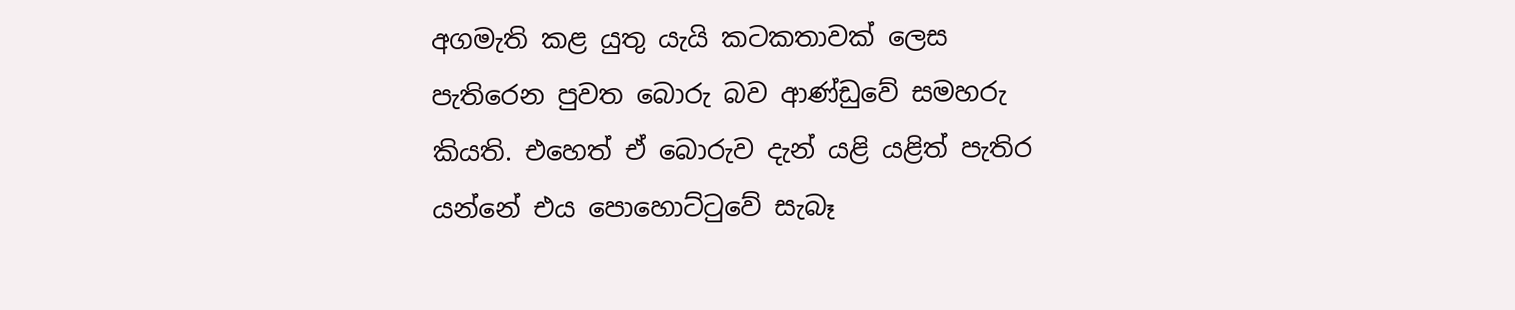අගමැති කළ යුතු යැයි කටකතාවක් ලෙස පැතිරෙන පුවත බොරු බව ආණ්ඩුවේ සමහරු කියති. එහෙත් ඒ බොරුව දැන් යළි යළිත් පැතිර යන්නේ එය පොහොට්ටුවේ සැබෑ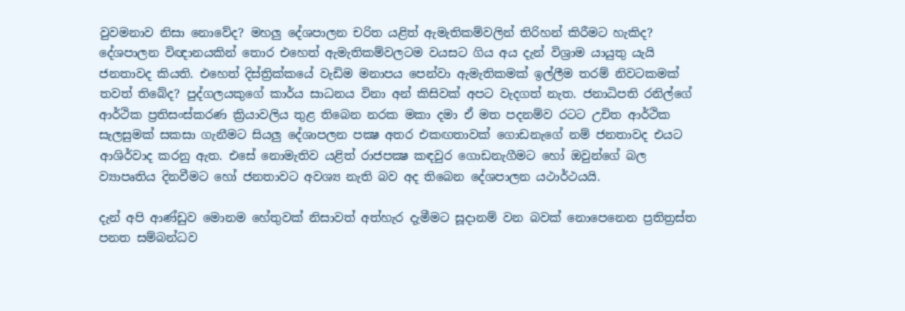වුවමනාව නිසා නොවේද? මහලු දේශපාලන චරිත යළිත් ඇමැතිකම්වලින් තිරිහන් කිරීමට හැකිද? දේශපාලන විඥානයකින් තොර එහෙත් ඇමැතිකම්වලටම වයසට ගිය අය දැන් විශ්‍රාම යායුතු යැයි ජනතාවද කියති. එහෙත් දිස්ත්‍රික්කයේ වැඩිම මනාපය පෙන්වා ඇමැතිකමක් ඉල්ලීම තරම් නිවටකමක් තවත් තිබේද? පුද්ගලයකුගේ කාර්ය සාධනය විනා අන් කිසිවක් අපට වැදගත් නැත. ජනාධිපති රනිල්ගේ ආර්ථික ප්‍රතිසංස්කරණ ක්‍රියාවලිය තුළ තිබෙන නරක මකා දමා ඒ මත පදනම්ව රටට උචිත ආර්ථික සැලසුමක් සකසා ගැනීමට සියලු දේශාපලන පක්‍ෂ අතර එකඟතාවක් ගොඩනැගේ නම් ජනතාවද එයට ආශිර්වාද කරනු ඇත. එසේ නොමැතිව යළිත් රාජපක්‍ෂ කඳවුර ගොඩනැගීමට හෝ ඔවුන්ගේ බල ව්‍යාපෘතිය දිනවීමට හෝ ජනතාවට අවශ්‍ය නැති බව අද තිබෙන දේශපාලන යථාර්ථයයි.

දැන් අපි ආණ්ඩුව මොනම හේතුවක් නිසාවත් අත්හැර දැමීමට සූදානම් වන බවක් නොපෙනෙන ප්‍රතිත්‍රස්ත පනත සම්බන්ධව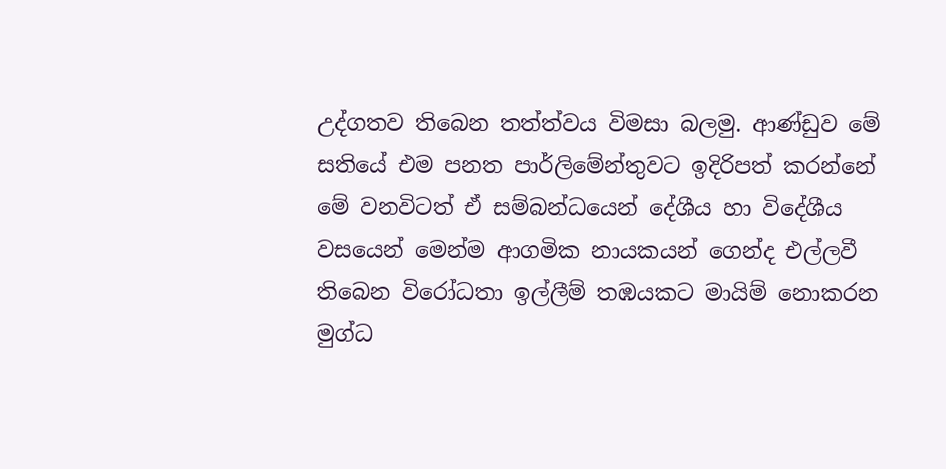උද්ගතව තිබෙන තත්ත්වය විමසා බලමු. ආණ්ඩුව මේ සතියේ එම පනත පාර්ලිමේන්තුවට ඉදිරිපත් කරන්නේ මේ වනවිටත් ඒ සම්බන්ධයෙන් දේශීය හා විදේශීය වසයෙන් මෙන්ම ආගමික නායකයන් ගෙන්ද එල්ලවී තිබෙන විරෝධතා ඉල්ලීම් තඹයකට මායිම් නොකරන මුග්ධ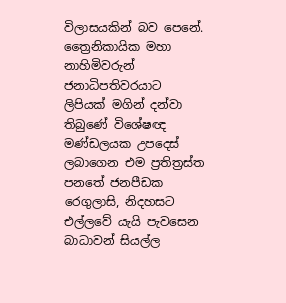විලාසයකින් බව පෙනේ. ත්‍රෛනිකායික මහා නාහිමිවරුන් ජනාධිපතිවරයාට ලිපියක් මගින් දන්වා තිබුණේ විශේෂඥ මණ්ඩලයක උපදෙස් ලබාගෙන එම ප්‍රතිත්‍රස්ත පනතේ ජනපීඩක රෙගුලාසි, නිදහසට එල්ලවේ යැයි පැවසෙන බාධාවන් සියල්ල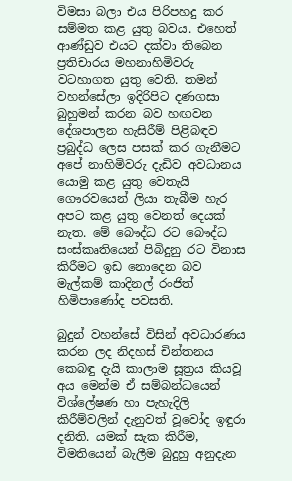විමසා බලා එය පිරිපහදු කර සම්මත කළ යුතු බවය. එහෙත් ආණ්ඩුව එයට දක්වා තිබෙන ප්‍රතිචාරය මහනාහිමිවරු වටහාගත යුතු වෙති. තමන් වහන්සේලා ඉදිරිපිට දණගසා බුහුමන් කරන බව හඟවන දේශපාලන හැසිරීම් පිළිබඳව ප්‍රබුද්ධ ලෙස පසක් කර ගැනීමට අපේ නාහිමිවරු දැඩිව අවධානය යොමු කළ යුතු වෙතැයි ගෞරවයෙන් ලියා තැබීම හැර අපට කළ යුතු වෙනත් දෙයක් නැත. මේ බෞද්ධ රට බෞද්ධ සංස්කෘතියෙන් පිබිදුනු රට විනාස කිරීමට ඉඩ නොදෙන බව මැල්කම් කාදිනල් රංජිත් හිමිපාණෝද පවසති.

බුදුන් වහන්සේ විසින් අවධාරණය කරන ලද නිදහස් චින්තනය කෙබඳු දැයි කාලාම සූත්‍රය කියවූ අය මෙන්ම ඒ සම්බන්ධයෙන් විශ්ලේෂණ හා පැහැදිලි කිරීම්වලින් දැනුවත් වූවෝද ඉඳුරා දනිති. යමක් සැක කිරීම, විමතියෙන් බැලීම බුදුහු අනුදැන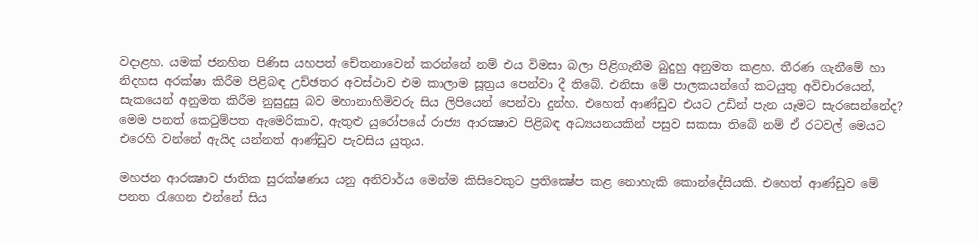වදාළහ. යමක් ජනහිත පිණිස යහපත් චේතනාවෙන් කරන්නේ නම් එය විමසා බලා පිළිගැනීම බුදුහු අනුමත කළහ. තීරණ ගැනීමේ හා නිදහස අරක්ෂා කිරීම පිළිබඳ උච්ඡතර අවස්ථාව එම කාලාම සූත්‍රය පෙන්වා දී තිබේ. එනිසා මේ පාලකයන්ගේ කටයුතු අවිචාරයෙන්, සැකයෙන් අනුමත කිරීම නුසුදුසු බව මහානාහිමිවරු සිය ලිපියෙන් පෙන්වා දුන්හ. එහෙත් ආණ්ඩුව එයට උඩින් පැන යෑමට සැරසෙන්නේද? මෙම පනත් කෙටුම්පත ඇමෙරිකාව, ඇතුළු යුරෝපයේ රාජ්‍ය ආරක්‍ෂාව පිළිබඳ අධ්‍යයනයකින් පසුව සකසා තිබේ නම් ඒ රටවල් මෙයට එරෙහි වන්නේ ඇයිද යන්නත් ආණ්ඩුව පැවසිය යුතුය.

මහජන ආරක්‍ෂාව ජාතික සුරක්ෂණය යනු අනිවාර්ය මෙන්ම කිසිවෙකුට ප්‍රතික්‍ෂේප කළ නොහැකි කොන්දේසියකි. එහෙත් ආණ්ඩුව මේ පනත රැගෙන එන්නේ සිය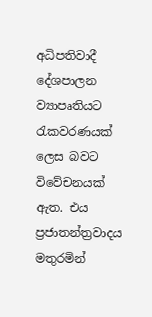අධිපතිවාදී දේශපාලන ව්‍යාපෘතියට රැකවරණයක් ලෙස බවට විවේචනයක් ඇත. එය ප්‍රජාතන්ත්‍රවාදය මතුරමින්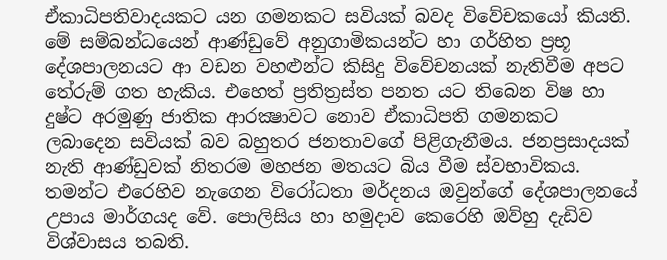ඒකාධිපතිවාදයකට යන ගමනකට සවියක් බවද විවේචකයෝ කියති. මේ සම්බන්ධයෙන් ආණ්ඩුවේ අනුගාමිකයන්ට හා ගර්හිත ප්‍රභූ දේශපාලනයට ආ වඩන වහළුන්ට කිසිදු විවේචනයක් නැතිවීම අපට තේරුම් ගත හැකිය. එහෙත් ප්‍රතිත්‍රස්ත පනත යට තිබෙන විෂ හා දුෂ්ට අරමුණු ජාතික ආරක්‍ෂාවට නොව ඒකාධිපති ගමනකට ලබාදෙන සවියක් බව බහුතර ජනතාවගේ පිළිගැනීමය. ජනප්‍රසාදයක් නැති ආණ්ඩුවක් නිතරම මහජන මතයට බිය වීම ස්වභාවිකය. තමන්ට එරෙහිව නැගෙන විරෝධතා මර්දනය ඔවුන්ගේ දේශපාලනයේ උපාය මාර්ගයද වේ. පොලිසිය හා හමුදාව කෙරෙහි ඔව්හු දැඩිව විශ්වාසය තබති.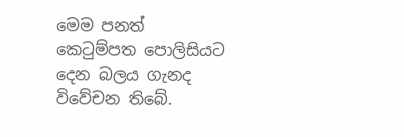මෙම පනත් කෙටුම්පත පොලිසියට දෙන බලය ගැනද විවේචන තිබේ.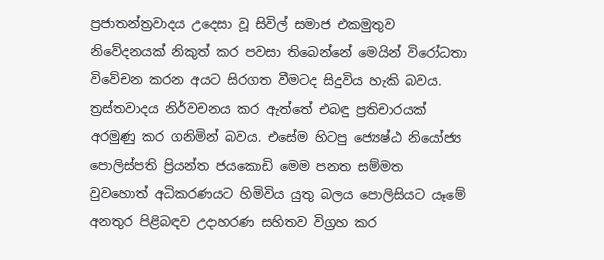ප්‍රජාතන්ත්‍රවාදය උදෙසා වූ සිවිල් සමාජ එකමුතුව නිවේදනයක් නිකුත් කර පවසා තිබෙන්නේ මෙයින් විරෝධතා විවේචන කරන අයට සිරගත වීමටද සිදුවිය හැකි බවය. ත්‍රස්තවාදය නිර්වචනය කර ඇත්තේ එබඳු ප්‍රතිචාරයක් අරමුණු කර ගනිමින් බවය. එසේම හිටපු ජ්‍යෙෂ්ඨ නියෝජ්‍ය පොලිස්පති ප්‍රියන්ත ජයකොඩි මෙම පනත සම්මත වුවහොත් අධිකරණයට හිමිවිය යුතු බලය පොලිසියට යෑමේ අනතුර පිළිබඳව උදාහරණ සහිතව විග්‍රහ කර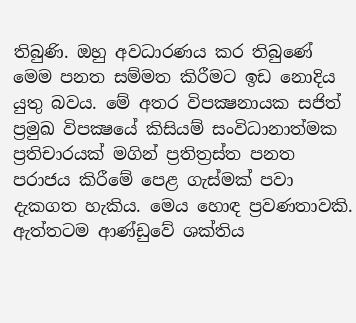තිබුණි. ඔහු අවධාරණය කර තිබුණේ මෙම පනත සම්මත කිරීමට ඉඩ නොදිය යුතු බවය. මේ අතර විපක්‍ෂනායක සජිත් ප්‍රමුඛ විපක්‍ෂයේ කිසියම් සංවිධානාත්මක ප්‍රතිචාරයක් මගින් ප්‍රතිත්‍රස්ත පනත පරාජය කිරීමේ පෙළ ගැස්මක් පවා දැකගත හැකිය. මෙය හොඳ ප්‍රවණතාවකි. ඇත්තටම ආණ්ඩුවේ ශක්තිය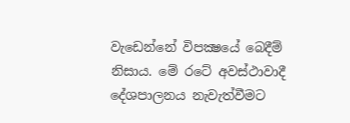වැඩෙන්නේ විපක්‍ෂයේ බෙදීම් නිසාය. මේ රටේ අවස්ථාවාදී දේශපාලනය නැවැත්වීමට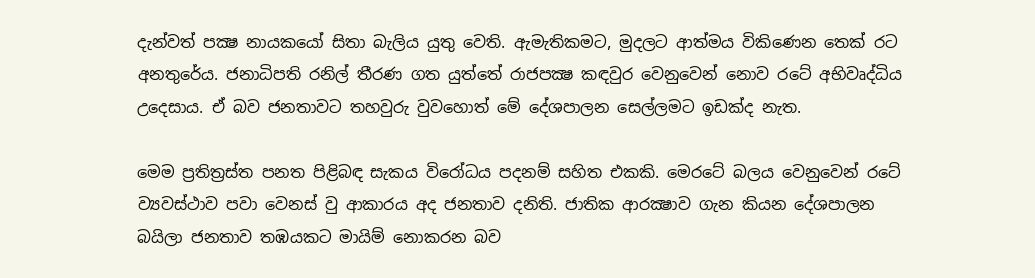දැන්වත් පක්‍ෂ නායකයෝ සිතා බැලිය යුතු වෙති. ඇමැතිකමට, මුදලට ආත්මය විකිණෙන තෙක් රට අනතුරේය. ජනාධිපති රනිල් තීරණ ගත යුත්තේ රාජපක්‍ෂ කඳවුර වෙනුවෙන් නොව රටේ අභිවෘද්ධිය උදෙසාය. ඒ බව ජනතාවට තහවුරු වුවහොත් මේ දේශපාලන සෙල්ලමට ඉඩක්ද නැත.

මෙම ප්‍රතිත්‍රස්ත පනත පිළිබඳ සැකය විරෝධය පදනම් සහිත එකකි. මෙරටේ බලය වෙනුවෙන් රටේ ව්‍යවස්ථාව පවා වෙනස් වු ආකාරය අද ජනතාව දනිති. ජාතික ආරක්‍ෂාව ගැන කියන දේශපාලන බයිලා ජනතාව තඹයකට මායිම් නොකරන බව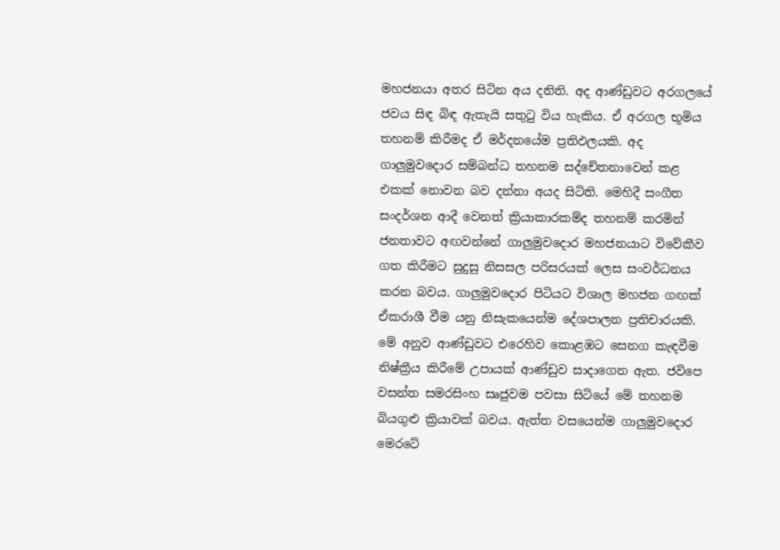මහජනයා අතර සිටින අය දනිති. අද ආණ්ඩුවට අරගලයේ ජවය සිඳ බිඳ ඇතැයි සතුටු විය හැකිය. ඒ අරගල භූමිය තහනම් කිරීමද ඒ මර්දනයේම ප්‍රතිඵලයකි. අද ගාලුමුවදොර සම්බන්ධ තහනම සද්චේතනාවෙන් කළ එකක් නොවන බව දන්නා අයද සිටිති. මෙහිදී සංගීත සංදර්ශන ආදී වෙනත් ක්‍රියාකාරකම්ද තහනම් කරමින් ජනතාවට අඟවන්නේ ගාලුමුවදොර මහජනයාට විවේකීව ගත කිරීමට සුදුසු නිසසල පරිසරයක් ලෙස සංවර්ධනය කරන බවය. ගාලුමුවදොර පිටියට විශාල මහජන ගඟක් ඒකරාශී වීම යනු නිසැකයෙන්ම දේශපාලන ප්‍රතිචාරයකි. මේ අනුව ආණ්ඩුවට එරෙහිව කොළඹට සෙනග කැඳවීම නිෂ්ක්‍රීය කිරීමේ උපායක් ආණ්ඩුව සාදාගෙන ඇත. ජවිපෙ වසන්ත සමරසිංහ සෘජුවම පවසා සිටියේ මේ තහනම බියගුළු ක්‍රියාවක් බවය. ඇත්ත වසයෙන්ම ගාලුමුවදොර මෙරටේ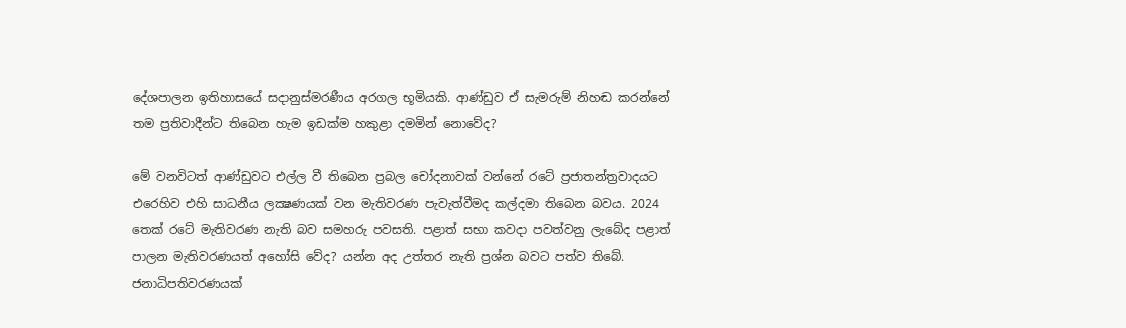දේශපාලන ඉතිහාසයේ සදානුස්මරණීය අරගල භූමියකි. ආණ්ඩුව ඒ සැමරුම් නිහඬ කරන්නේ තම ප්‍රතිවාදීන්ට තිබෙන හැම ඉඩක්ම හකුළා දමමින් නොවේද?

මේ වනවිටත් ආණ්ඩුවට එල්ල වී තිබෙන ප්‍රබල චෝදනාවක් වන්නේ රටේ ප්‍රජාතන්ත්‍රවාදයට එරෙහිව එහි සාධනීය ලක්‍ෂණයක් වන මැතිවරණ පැවැත්වීමද කල්දමා තිබෙන බවය. 2024 තෙක් රටේ මැතිවරණ නැති බව සමහරු පවසති. පළාත් සභා කවදා පවත්වනු ලැබේද පළාත් පාලන මැතිවරණයත් අහෝසි වේද? යන්න අද උත්තර නැති ප්‍රශ්න බවට පත්ව තිබේ. ජනාධිපතිවරණයක්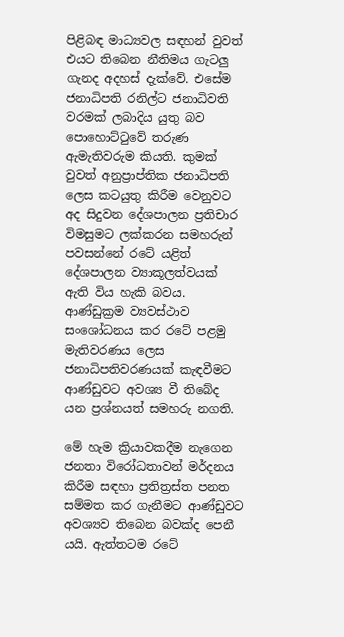පිළිබඳ මාධ්‍යවල සඳහන් වුවත් එයට තිබෙන නීතිමය ගැටලු ගැනද අදහස් දැක්වේ. එසේම ජනාධිපති රනිල්ට ජනාධිවති වරමක් ලබාදිය යුතු බව පොහොට්ටුවේ තරුණ ඇමැතිවරුම කියති. කුමක් වුවත් අනුප්‍රාප්තික ජනාධිපති ලෙස කටයුතු කිරීම වෙනුවට අද සිදුවන දේශපාලන ප්‍රතිචාර විමසුමට ලක්කරන සමහරුන් පවසන්නේ රටේ යළිත් දේශපාලන ව්‍යාකූලත්වයක් ඇති විය හැකි බවය. ආණ්ඩුක්‍රම ව්‍යවස්ථාව සංශෝධනය කර රටේ පළමු මැතිවරණය ලෙස ජනාධිපතිවරණයක් කැඳවීමට ආණ්ඩුවට අවශ්‍ය වී තිබේද යන ප්‍රශ්නයත් සමහරු නගති.

මේ හැම ක්‍රියාවකදීම නැගෙන ජනතා විරෝධතාවන් මර්දනය කිරීම සඳහා ප්‍රතිත්‍රස්ත පනත සම්මත කර ගැනීමට ආණ්ඩුවට අවශ්‍යව තිබෙන බවක්ද පෙනී යයි. ඇත්තටම රටේ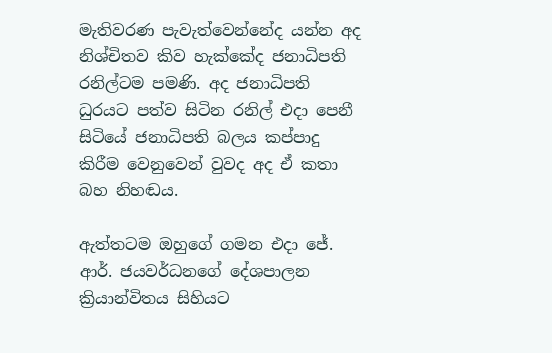මැතිවරණ පැවැත්වෙන්නේද යන්න අද නිශ්චිතව කිව හැක්කේද ජනාධිපති රනිල්ටම පමණි. අද ජනාධිපති ධුරයට පත්ව සිටින රනිල් එදා පෙනී සිටියේ ජනාධිපති බලය කප්පාදු කිරීම වෙනුවෙන් වුවද අද ඒ කතා බහ නිහඬය.

ඇත්තටම ඔහුගේ ගමන එදා ජේ. ආර්. ජයවර්ධනගේ දේශපාලන ක්‍රියාන්විතය සිහියට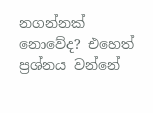නගන්නක් නොවේද? එහෙත් ප්‍රශ්නය වන්නේ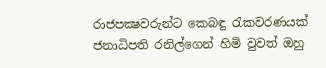රාජපක්‍ෂවරුන්ට කෙබඳු රැකවරණයක් ජනාධිපති රනිල්ගෙන් හිමි වුවත් ඔහු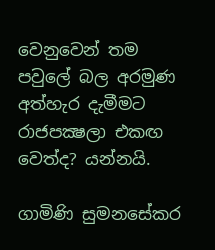වෙනුවෙන් තම පවුලේ බල අරමුණ අත්හැර දැමීමට රාජපක්‍ෂලා එකඟ වෙත්ද? යන්නයි.

ගාමිණි සුමනසේකර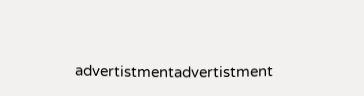advertistmentadvertistment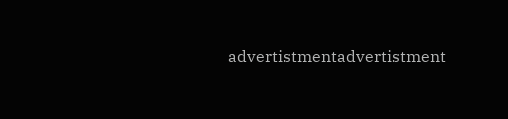advertistmentadvertistment